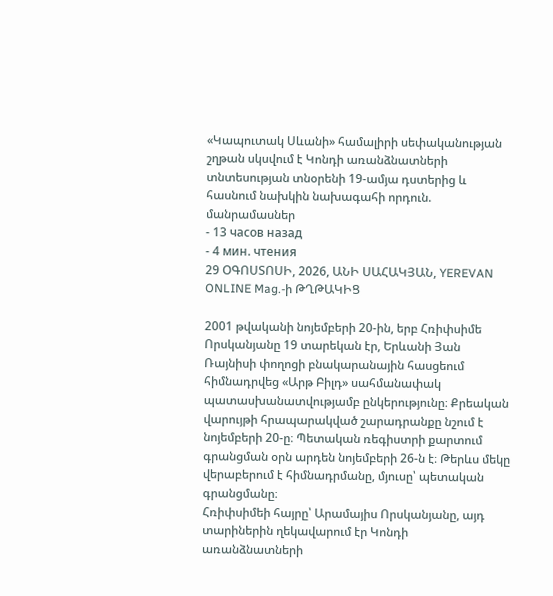«Կապուտակ Սևանի» համալիրի սեփականության շղթան սկսվում է Կոնդի առանձնատների տնտեսության տնօրենի 19-ամյա դստերից և հասնում նախկին նախագահի որդուն. մանրամասներ
- 13 часов назад
- 4 мин. чтения
29 ՕԳՈՍՏՈՍԻ, 2026, ԱՆԻ ՍԱՀԱԿՅԱՆ, YEREVAN ONLINE Mag.-ի ԹՂԹԱԿԻՑ

2001 թվականի նոյեմբերի 20-ին, երբ Հռիփսիմե Որսկանյանը 19 տարեկան էր, Երևանի Յան Ռայնիսի փողոցի բնակարանային հասցեում հիմնադրվեց «Արթ Բիլդ» սահմանափակ պատասխանատվությամբ ընկերությունը։ Քրեական վարույթի հրապարակված շարադրանքը նշում է նոյեմբերի 20-ը։ Պետական ռեգիստրի քարտում գրանցման օրն արդեն նոյեմբերի 26-ն է։ Թերևս մեկը վերաբերում է հիմնադրմանը, մյուսը՝ պետական գրանցմանը։
Հռիփսիմեի հայրը՝ Արամայիս Որսկանյանը, այդ տարիներին ղեկավարում էր Կոնդի առանձնատների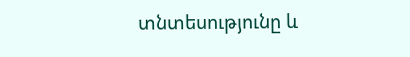տնտեսությունը և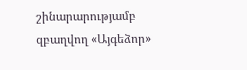շինարարությամբ զբաղվող «Այգեձոր»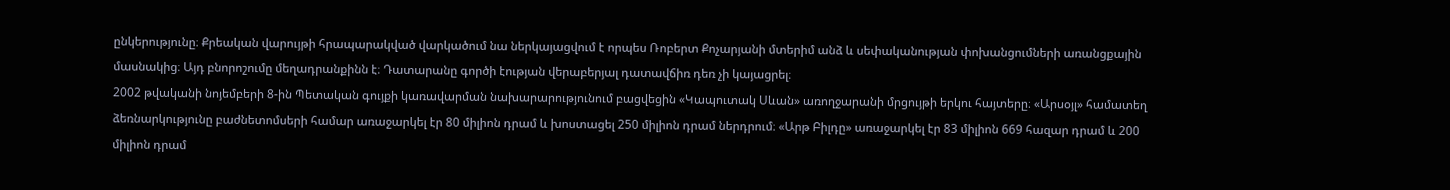ընկերությունը։ Քրեական վարույթի հրապարակված վարկածում նա ներկայացվում է որպես Ռոբերտ Քոչարյանի մտերիմ անձ և սեփականության փոխանցումների առանցքային մասնակից։ Այդ բնորոշումը մեղադրանքինն է։ Դատարանը գործի էության վերաբերյալ դատավճիռ դեռ չի կայացրել։
2002 թվականի նոյեմբերի 8-ին Պետական գույքի կառավարման նախարարությունում բացվեցին «Կապուտակ Սևան» առողջարանի մրցույթի երկու հայտերը։ «Արսօյլ» համատեղ ձեռնարկությունը բաժնետոմսերի համար առաջարկել էր 80 միլիոն դրամ և խոստացել 250 միլիոն դրամ ներդրում։ «Արթ Բիլդը» առաջարկել էր 83 միլիոն 669 հազար դրամ և 200 միլիոն դրամ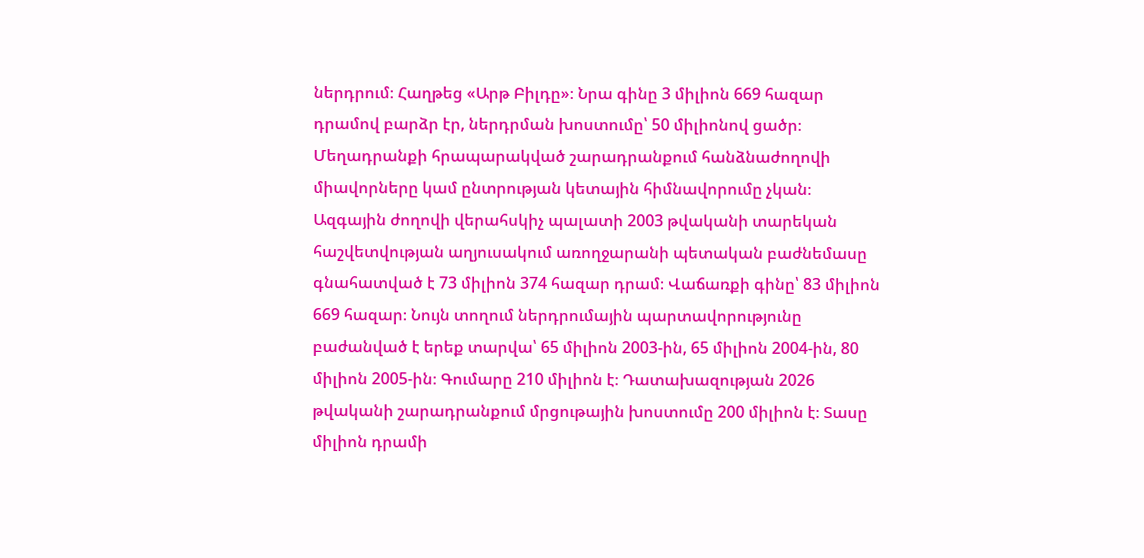ներդրում։ Հաղթեց «Արթ Բիլդը»։ Նրա գինը 3 միլիոն 669 հազար դրամով բարձր էր, ներդրման խոստումը՝ 50 միլիոնով ցածր։ Մեղադրանքի հրապարակված շարադրանքում հանձնաժողովի միավորները կամ ընտրության կետային հիմնավորումը չկան։
Ազգային ժողովի վերահսկիչ պալատի 2003 թվականի տարեկան հաշվետվության աղյուսակում առողջարանի պետական բաժնեմասը գնահատված է 73 միլիոն 374 հազար դրամ։ Վաճառքի գինը՝ 83 միլիոն 669 հազար։ Նույն տողում ներդրումային պարտավորությունը բաժանված է երեք տարվա՝ 65 միլիոն 2003-ին, 65 միլիոն 2004-ին, 80 միլիոն 2005-ին։ Գումարը 210 միլիոն է։ Դատախազության 2026 թվականի շարադրանքում մրցութային խոստումը 200 միլիոն է։ Տասը միլիոն դրամի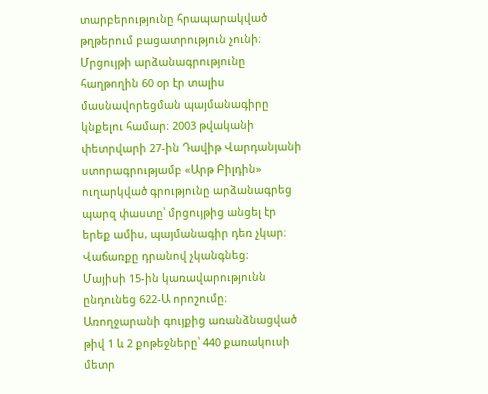տարբերությունը հրապարակված թղթերում բացատրություն չունի։
Մրցույթի արձանագրությունը հաղթողին 60 օր էր տալիս մասնավորեցման պայմանագիրը կնքելու համար։ 2003 թվականի փետրվարի 27-ին Դավիթ Վարդանյանի ստորագրությամբ «Արթ Բիլդին» ուղարկված գրությունը արձանագրեց պարզ փաստը՝ մրցույթից անցել էր երեք ամիս, պայմանագիր դեռ չկար։ Վաճառքը դրանով չկանգնեց։
Մայիսի 15-ին կառավարությունն ընդունեց 622-Ա որոշումը։ Առողջարանի գույքից առանձնացված թիվ 1 և 2 քոթեջները՝ 440 քառակուսի մետր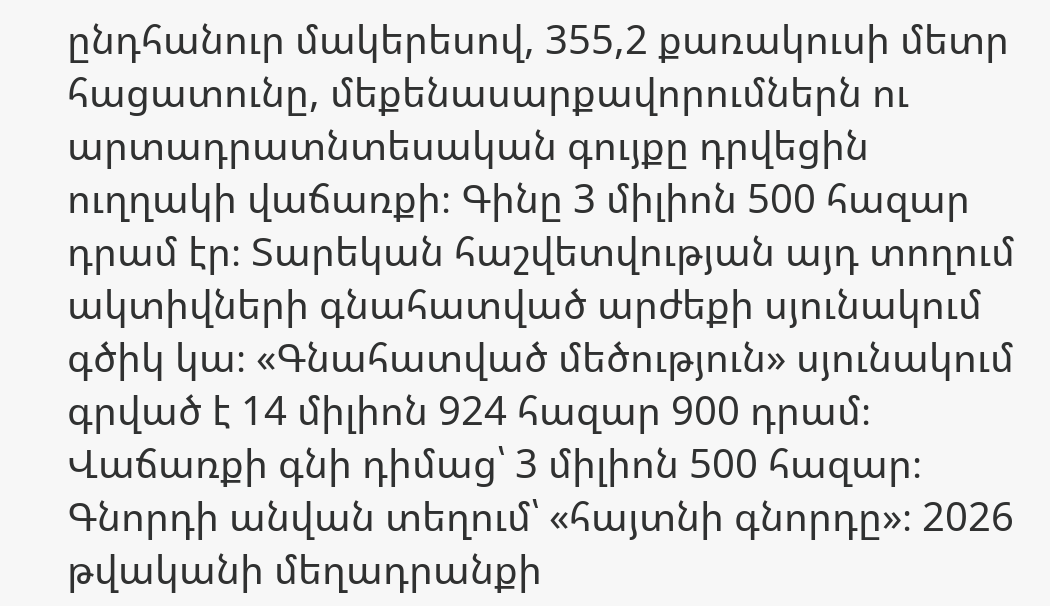ընդհանուր մակերեսով, 355,2 քառակուսի մետր հացատունը, մեքենասարքավորումներն ու արտադրատնտեսական գույքը դրվեցին ուղղակի վաճառքի։ Գինը 3 միլիոն 500 հազար դրամ էր։ Տարեկան հաշվետվության այդ տողում ակտիվների գնահատված արժեքի սյունակում գծիկ կա։ «Գնահատված մեծություն» սյունակում գրված է 14 միլիոն 924 հազար 900 դրամ։ Վաճառքի գնի դիմաց՝ 3 միլիոն 500 հազար։ Գնորդի անվան տեղում՝ «հայտնի գնորդը»։ 2026 թվականի մեղադրանքի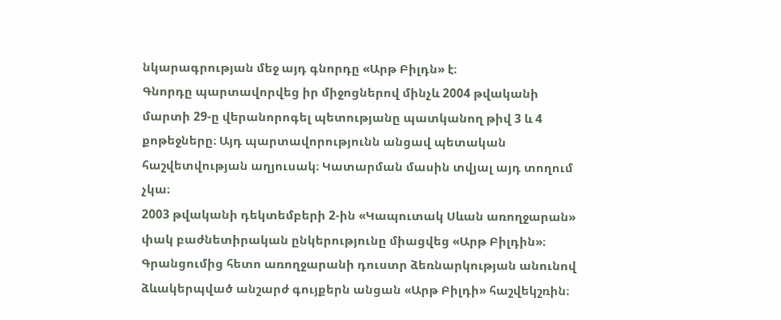նկարագրության մեջ այդ գնորդը «Արթ Բիլդն» է։
Գնորդը պարտավորվեց իր միջոցներով մինչև 2004 թվականի մարտի 29-ը վերանորոգել պետությանը պատկանող թիվ 3 և 4 քոթեջները։ Այդ պարտավորությունն անցավ պետական հաշվետվության աղյուսակ։ Կատարման մասին տվյալ այդ տողում չկա։
2003 թվականի դեկտեմբերի 2-ին «Կապուտակ Սևան առողջարան» փակ բաժնետիրական ընկերությունը միացվեց «Արթ Բիլդին»։ Գրանցումից հետո առողջարանի դուստր ձեռնարկության անունով ձևակերպված անշարժ գույքերն անցան «Արթ Բիլդի» հաշվեկշռին։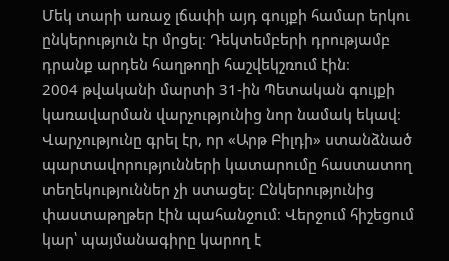Մեկ տարի առաջ լճափի այդ գույքի համար երկու ընկերություն էր մրցել։ Դեկտեմբերի դրությամբ դրանք արդեն հաղթողի հաշվեկշռում էին։
2004 թվականի մարտի 31-ին Պետական գույքի կառավարման վարչությունից նոր նամակ եկավ։ Վարչությունը գրել էր, որ «Արթ Բիլդի» ստանձնած պարտավորությունների կատարումը հաստատող տեղեկություններ չի ստացել։ Ընկերությունից փաստաթղթեր էին պահանջում։ Վերջում հիշեցում կար՝ պայմանագիրը կարող է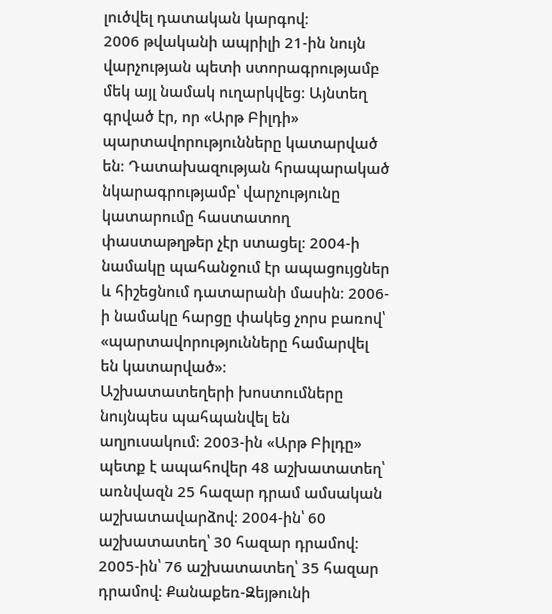լուծվել դատական կարգով։
2006 թվականի ապրիլի 21-ին նույն վարչության պետի ստորագրությամբ մեկ այլ նամակ ուղարկվեց։ Այնտեղ գրված էր, որ «Արթ Բիլդի» պարտավորությունները կատարված են։ Դատախազության հրապարակած նկարագրությամբ՝ վարչությունը կատարումը հաստատող փաստաթղթեր չէր ստացել։ 2004-ի նամակը պահանջում էր ապացույցներ և հիշեցնում դատարանի մասին։ 2006-ի նամակը հարցը փակեց չորս բառով՝ «պարտավորությունները համարվել են կատարված»։
Աշխատատեղերի խոստումները նույնպես պահպանվել են աղյուսակում։ 2003-ին «Արթ Բիլդը» պետք է ապահովեր 48 աշխատատեղ՝ առնվազն 25 հազար դրամ ամսական աշխատավարձով։ 2004-ին՝ 60 աշխատատեղ՝ 30 հազար դրամով։ 2005-ին՝ 76 աշխատատեղ՝ 35 հազար դրամով։ Քանաքեռ-Զեյթունի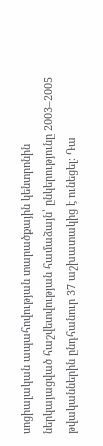սոցիալական ապահովության տարածքային կենտրոնին ներկայացված հաշվետվության համաձայն՝ ընկերությունը 2003–2005 թվականներին ընդհանուր 37 աշխատակից է ունեցել։ Դա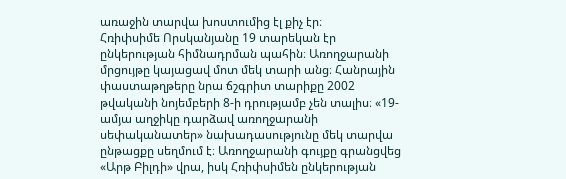առաջին տարվա խոստումից էլ քիչ էր։
Հռիփսիմե Որսկանյանը 19 տարեկան էր ընկերության հիմնադրման պահին։ Առողջարանի մրցույթը կայացավ մոտ մեկ տարի անց։ Հանրային փաստաթղթերը նրա ճշգրիտ տարիքը 2002 թվականի նոյեմբերի 8-ի դրությամբ չեն տալիս։ «19-ամյա աղջիկը դարձավ առողջարանի սեփականատեր» նախադասությունը մեկ տարվա ընթացքը սեղմում է։ Առողջարանի գույքը գրանցվեց «Արթ Բիլդի» վրա, իսկ Հռիփսիմեն ընկերության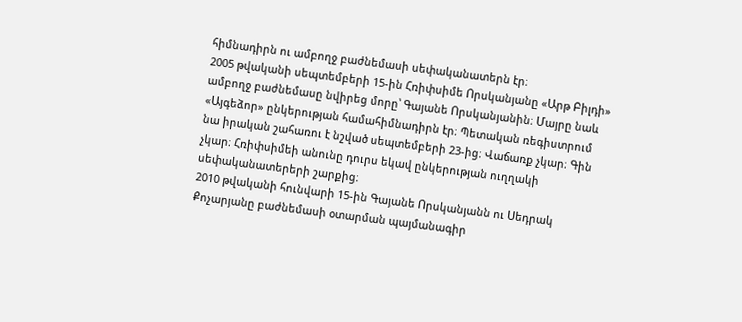հիմնադիրն ու ամբողջ բաժնեմասի սեփականատերն էր։
2005 թվականի սեպտեմբերի 15-ին Հռիփսիմե Որսկանյանը «Արթ Բիլդի» ամբողջ բաժնեմասը նվիրեց մորը՝ Գայանե Որսկանյանին։ Մայրը նաև «Այգեձոր» ընկերության համահիմնադիրն էր։ Պետական ռեգիստրում նա իրական շահառու է նշված սեպտեմբերի 23-ից։ Վաճառք չկար։ Գին չկար։ Հռիփսիմեի անունը դուրս եկավ ընկերության ուղղակի սեփականատերերի շարքից։
2010 թվականի հունվարի 15-ին Գայանե Որսկանյանն ու Սեդրակ Քոչարյանը բաժնեմասի օտարման պայմանագիր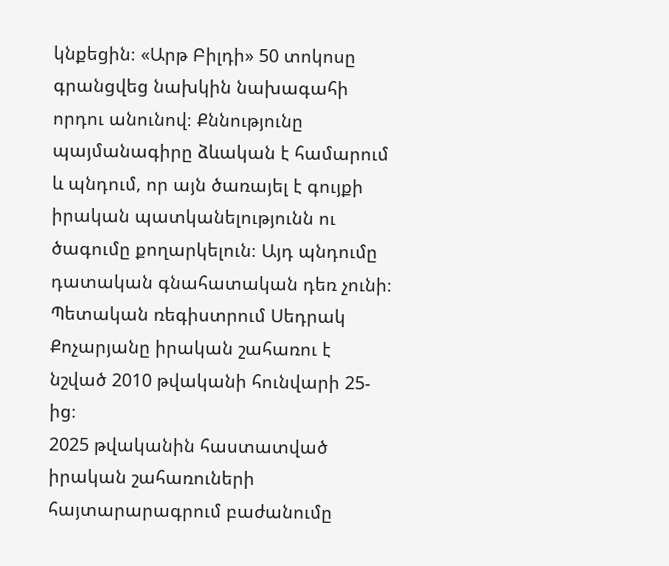կնքեցին։ «Արթ Բիլդի» 50 տոկոսը գրանցվեց նախկին նախագահի որդու անունով։ Քննությունը պայմանագիրը ձևական է համարում և պնդում, որ այն ծառայել է գույքի իրական պատկանելությունն ու ծագումը քողարկելուն։ Այդ պնդումը դատական գնահատական դեռ չունի։ Պետական ռեգիստրում Սեդրակ Քոչարյանը իրական շահառու է նշված 2010 թվականի հունվարի 25-ից։
2025 թվականին հաստատված իրական շահառուների հայտարարագրում բաժանումը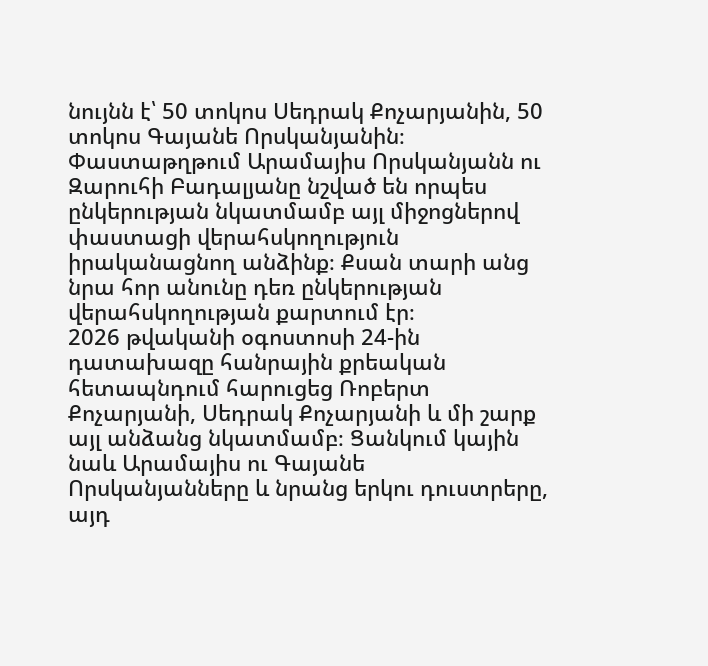նույնն է՝ 50 տոկոս Սեդրակ Քոչարյանին, 50 տոկոս Գայանե Որսկանյանին։ Փաստաթղթում Արամայիս Որսկանյանն ու Զարուհի Բադալյանը նշված են որպես ընկերության նկատմամբ այլ միջոցներով փաստացի վերահսկողություն իրականացնող անձինք։ Քսան տարի անց նրա հոր անունը դեռ ընկերության վերահսկողության քարտում էր։
2026 թվականի օգոստոսի 24-ին դատախազը հանրային քրեական հետապնդում հարուցեց Ռոբերտ Քոչարյանի, Սեդրակ Քոչարյանի և մի շարք այլ անձանց նկատմամբ։ Ցանկում կային նաև Արամայիս ու Գայանե Որսկանյանները և նրանց երկու դուստրերը, այդ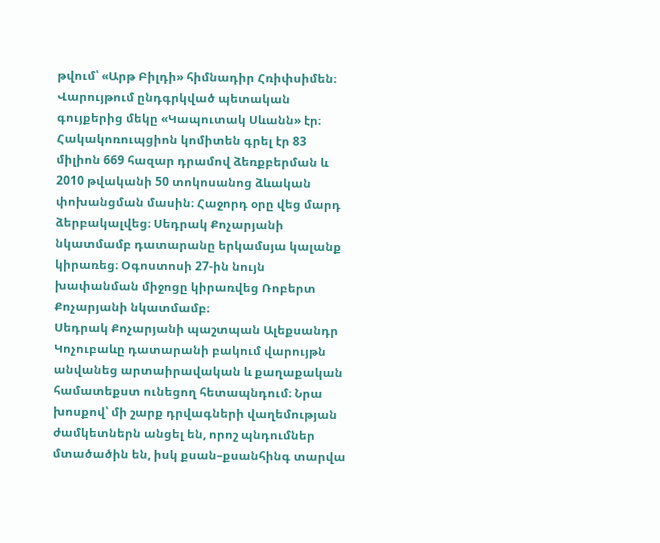թվում՝ «Արթ Բիլդի» հիմնադիր Հռիփսիմեն։ Վարույթում ընդգրկված պետական գույքերից մեկը «Կապուտակ Սևանն» էր։ Հակակոռուպցիոն կոմիտեն գրել էր 83 միլիոն 669 հազար դրամով ձեռքբերման և 2010 թվականի 50 տոկոսանոց ձևական փոխանցման մասին։ Հաջորդ օրը վեց մարդ ձերբակալվեց։ Սեդրակ Քոչարյանի նկատմամբ դատարանը երկամսյա կալանք կիրառեց։ Օգոստոսի 27-ին նույն խափանման միջոցը կիրառվեց Ռոբերտ Քոչարյանի նկատմամբ։
Սեդրակ Քոչարյանի պաշտպան Ալեքսանդր Կոչուբաևը դատարանի բակում վարույթն անվանեց արտաիրավական և քաղաքական համատեքստ ունեցող հետապնդում։ Նրա խոսքով՝ մի շարք դրվագների վաղեմության ժամկետներն անցել են, որոշ պնդումներ մտածածին են, իսկ քսան–քսանհինգ տարվա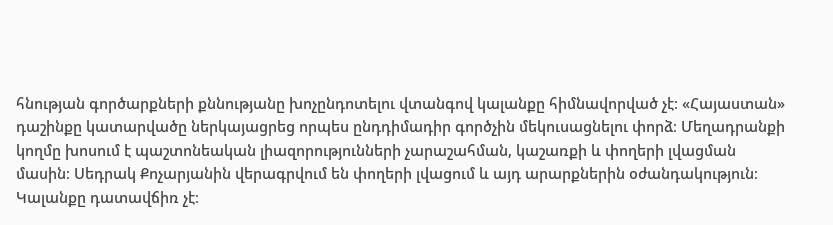հնության գործարքների քննությանը խոչընդոտելու վտանգով կալանքը հիմնավորված չէ։ «Հայաստան» դաշինքը կատարվածը ներկայացրեց որպես ընդդիմադիր գործչին մեկուսացնելու փորձ։ Մեղադրանքի կողմը խոսում է պաշտոնեական լիազորությունների չարաշահման, կաշառքի և փողերի լվացման մասին։ Սեդրակ Քոչարյանին վերագրվում են փողերի լվացում և այդ արարքներին օժանդակություն։
Կալանքը դատավճիռ չէ։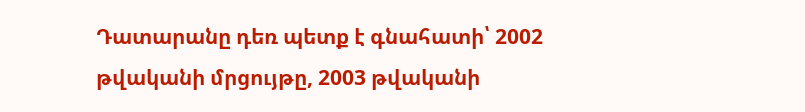Դատարանը դեռ պետք է գնահատի՝ 2002 թվականի մրցույթը, 2003 թվականի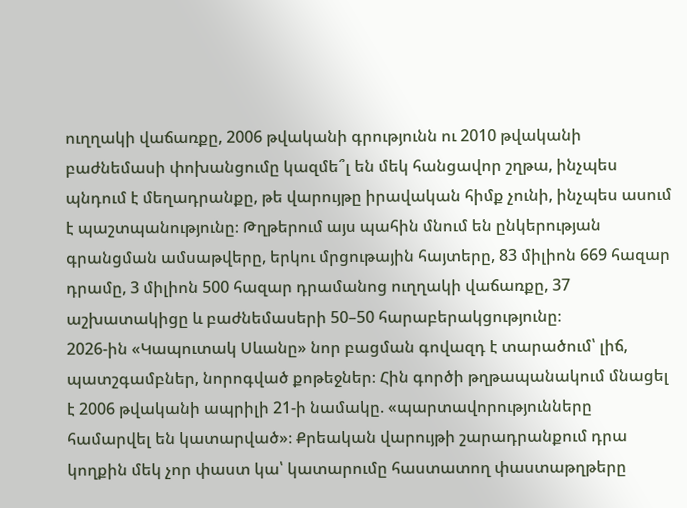ուղղակի վաճառքը, 2006 թվականի գրությունն ու 2010 թվականի բաժնեմասի փոխանցումը կազմե՞լ են մեկ հանցավոր շղթա, ինչպես պնդում է մեղադրանքը, թե վարույթը իրավական հիմք չունի, ինչպես ասում է պաշտպանությունը։ Թղթերում այս պահին մնում են ընկերության գրանցման ամսաթվերը, երկու մրցութային հայտերը, 83 միլիոն 669 հազար դրամը, 3 միլիոն 500 հազար դրամանոց ուղղակի վաճառքը, 37 աշխատակիցը և բաժնեմասերի 50–50 հարաբերակցությունը։
2026-ին «Կապուտակ Սևանը» նոր բացման գովազդ է տարածում՝ լիճ, պատշգամբներ, նորոգված քոթեջներ։ Հին գործի թղթապանակում մնացել է 2006 թվականի ապրիլի 21-ի նամակը. «պարտավորությունները համարվել են կատարված»։ Քրեական վարույթի շարադրանքում դրա կողքին մեկ չոր փաստ կա՝ կատարումը հաստատող փաստաթղթերը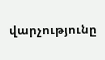վարչությունը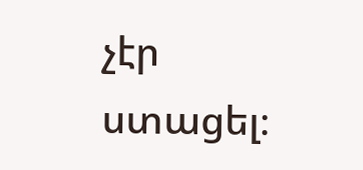չէր ստացել։